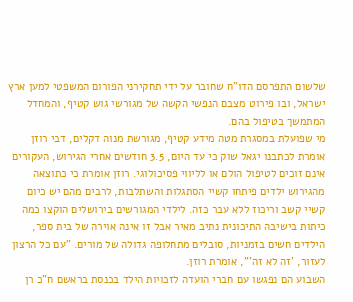שלשום התפרסם הדו"ח שחובר על ידי תחקירני הפורום המשפטי למען ארץ ישראל, ובו פירוט מצבם הנפשי הקשה של מגורשי גוש קטיף, והמחדל המתמשך בטיפול בהם.
מי שפועלת במסגרת מטה מידע קטיף, מגורשת מנוה דקלים, דבי רוזן אומרת לכתבנו יגאל שוק כי עד היום, 3.5 חודשים אחרי הגירוש, העקורים אינם זוכים לטיפול הולם או לליווי פסיכולוגי. רוזן אומרת כי כתוצאה מהגירוש ילדים פיתחו קשיי הסתגלות והשתלבות, לרבים מהם יש כיום קשיי קשב וריכוז ללא עבר כזה. לילדי המגורשים בירושלים הוקצו כמה כיתות בישיבה התיכונית נתיב מאיר אבל זו אינה אוירה של בית ספר, הילדים חשים בזמניות, סובלים מתחלופה גדולה של מורים. "עם כל הרצון לעזור, 'זה לא זה'", אומרת רוזן.
השבוע הם נפגשו עם חברי הועדה לזכויות הילד בכנסת בראשם ח"כ רן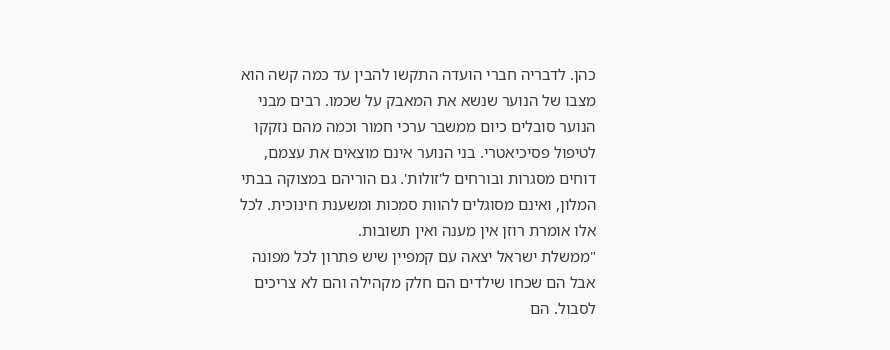כהן. לדבריה חברי הועדה התקשו להבין עד כמה קשה הוא מצבו של הנוער שנשא את המאבק על שכמו. רבים מבני הנוער סובלים כיום ממשבר ערכי חמור וכמה מהם נזקקו לטיפול פסיכיאטרי. בני הנוער אינם מוצאים את עצמם, דוחים מסגרות ובורחים ל'זולות'. גם הוריהם במצוקה בבתי המלון, ואינם מסוגלים להוות סמכות ומשענת חינוכית. לכל אלו אומרת רוזן אין מענה ואין תשובות.
"ממשלת ישראל יצאה עם קמפיין שיש פתרון לכל מפונה אבל הם שכחו שילדים הם חלק מקהילה והם לא צריכים לסבול. הם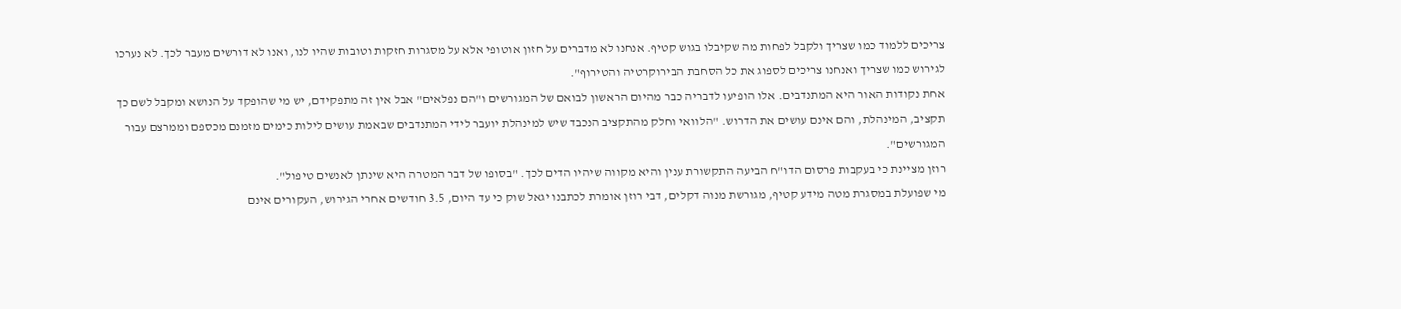צריכים ללמוד כמו שצריך ולקבל לפחות מה שקיבלו בגוש קטיף. אנחנו לא מדברים על חזון אוטופי אלא על מסגרות חזקות וטובות שהיו לנו, ואנו לא דורשים מעבר לכך. לא נערכו לגירוש כמו שצריך ואנחנו צריכים לספוג את כל הסחבת הבירוקרטיה והטירוף".
אחת נקודות האור היא המתנדבים. אלו הופיעו לדבריה כבר מהיום הראשון לבואם של המגורשים ו"הם נפלאים" אבל אין זה מתפקידם, יש מי שהופקד על הנושא ומקבל לשם כך תקציב, המינהלת, והם אינם עושים את הדרוש. "הלוואי וחלק מהתקציב הנכבד שיש למינהלת יועבר לידי המתנדבים שבאמת עושים לילות כימים מזמנם מכספם וממרצם עבור המגורשים".
רוזן מציינת כי בעקבות פרסום הדו"ח הביעה התקשורת ענין והיא מקווה שיהיו הדים לכך. "בסופו של דבר המטרה היא שינתן לאנשים טיפול".
מי שפועלת במסגרת מטה מידע קטיף, מגורשת מנוה דקלים, דבי רוזן אומרת לכתבנו יגאל שוק כי עד היום, 3.5 חודשים אחרי הגירוש, העקורים אינם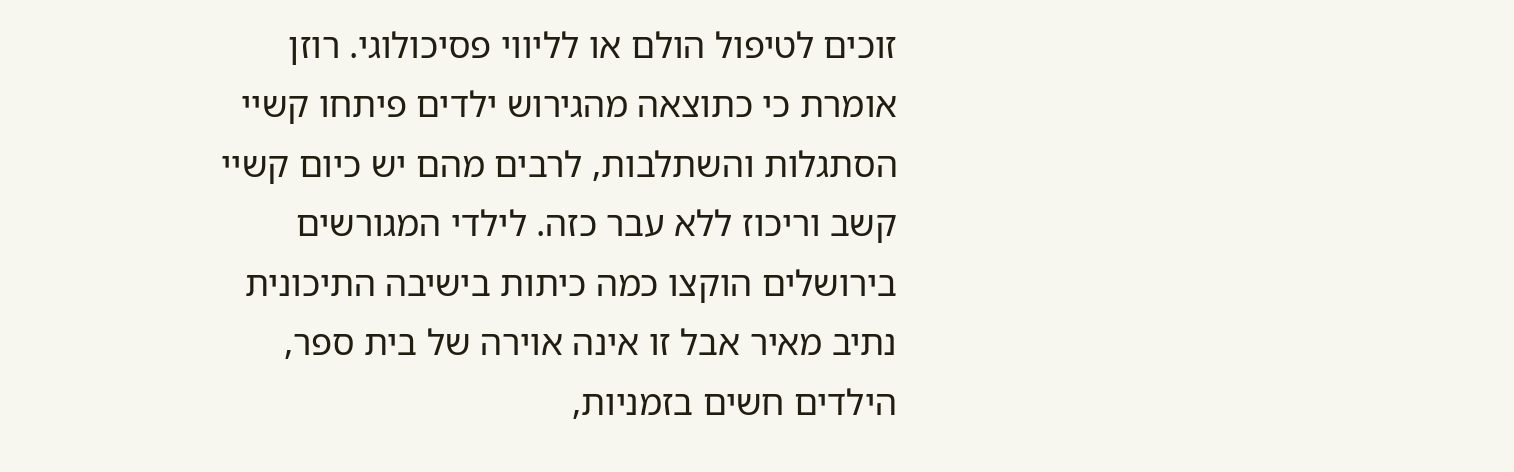זוכים לטיפול הולם או לליווי פסיכולוגי. רוזן אומרת כי כתוצאה מהגירוש ילדים פיתחו קשיי הסתגלות והשתלבות, לרבים מהם יש כיום קשיי קשב וריכוז ללא עבר כזה. לילדי המגורשים בירושלים הוקצו כמה כיתות בישיבה התיכונית נתיב מאיר אבל זו אינה אוירה של בית ספר, הילדים חשים בזמניות,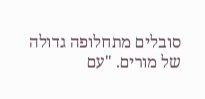סובלים מתחלופה גדולה של מורים. "עם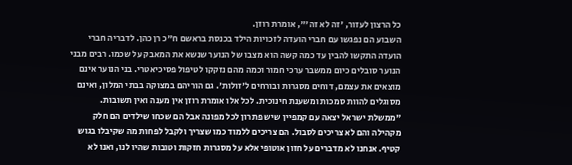כל הרצון לעזור, 'זה לא זה'", אומרת רוזן.
השבוע הם נפגשו עם חברי הועדה לזכויות הילד בכנסת בראשם ח"כ רן כהן. לדבריה חברי הועדה התקשו להבין עד כמה קשה הוא מצבו של הנוער שנשא את המאבק על שכמו. רבים מבני הנוער סובלים כיום ממשבר ערכי חמור וכמה מהם נזקקו לטיפול פסיכיאטרי. בני הנוער אינם מוצאים את עצמם, דוחים מסגרות ובורחים ל'זולות'. גם הוריהם במצוקה בבתי המלון, ואינם מסוגלים להוות סמכות ומשענת חינוכית. לכל אלו אומרת רוזן אין מענה ואין תשובות.
"ממשלת ישראל יצאה עם קמפיין שיש פתרון לכל מפונה אבל הם שכחו שילדים הם חלק מקהילה והם לא צריכים לסבול. הם צריכים ללמוד כמו שצריך ולקבל לפחות מה שקיבלו בגוש קטיף. אנחנו לא מדברים על חזון אוטופי אלא על מסגרות חזקות וטובות שהיו לנו, ואנו לא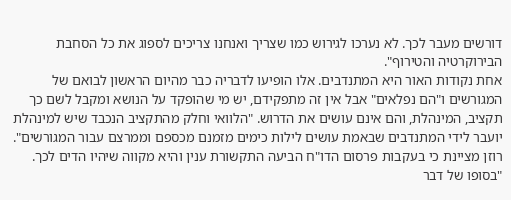דורשים מעבר לכך. לא נערכו לגירוש כמו שצריך ואנחנו צריכים לספוג את כל הסחבת הבירוקרטיה והטירוף".
אחת נקודות האור היא המתנדבים. אלו הופיעו לדבריה כבר מהיום הראשון לבואם של המגורשים ו"הם נפלאים" אבל אין זה מתפקידם, יש מי שהופקד על הנושא ומקבל לשם כך תקציב, המינהלת, והם אינם עושים את הדרוש. "הלוואי וחלק מהתקציב הנכבד שיש למינהלת יועבר לידי המתנדבים שבאמת עושים לילות כימים מזמנם מכספם וממרצם עבור המגורשים".
רוזן מציינת כי בעקבות פרסום הדו"ח הביעה התקשורת ענין והיא מקווה שיהיו הדים לכך. "בסופו של דבר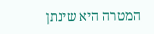המטרה היא שינתן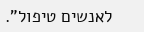לאנשים טיפול".